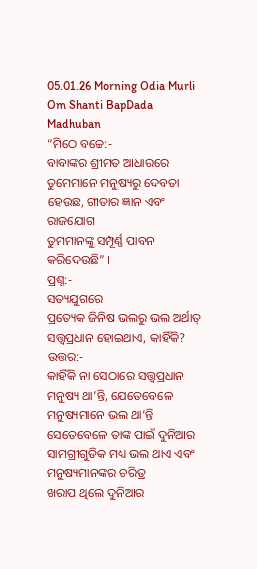05.01.26 Morning Odia Murli Om Shanti BapDada Madhuban
“ମିଠେ ବଚ୍ଚେ:-
ବାବାଙ୍କର ଶ୍ରୀମତ ଆଧାରରେ ତୁମେମାନେ ମନୁଷ୍ୟରୁ ଦେବତା ହେଉଛ, ଗୀତାର ଜ୍ଞାନ ଏବଂ ରାଜଯୋଗ
ତୁମମାନଙ୍କୁ ସମ୍ପୂର୍ଣ୍ଣ ପାବନ କରିଦେଉଛି” ।
ପ୍ରଶ୍ନ:-
ସତ୍ୟଯୁଗରେ
ପ୍ରତ୍ୟେକ ଜିନିଷ ଭଲରୁ ଭଲ ଅର୍ଥାତ୍ ସତ୍ତ୍ୱପ୍ରଧାନ ହୋଇଥାଏ, କାହିଁକି?
ଉତ୍ତର:-
କାହିଁକି ନା ସେଠାରେ ସତ୍ତ୍ୱପ୍ରଧାନ ମନୁଷ୍ୟ ଥା’ନ୍ତି, ଯେତେବେଳେ ମନୁଷ୍ୟମାନେ ଭଲ ଥା’ନ୍ତି
ସେତେବେଳେ ତାଙ୍କ ପାଇଁ ଦୁନିଆର ସାମଗ୍ରୀଗୁଡିକ ମଧ୍ୟ ଭଲ ଥାଏ ଏବଂ ମନୁଷ୍ୟମାନଙ୍କର ଚରିତ୍ର
ଖରାପ ଥିଲେ ଦୁନିଆର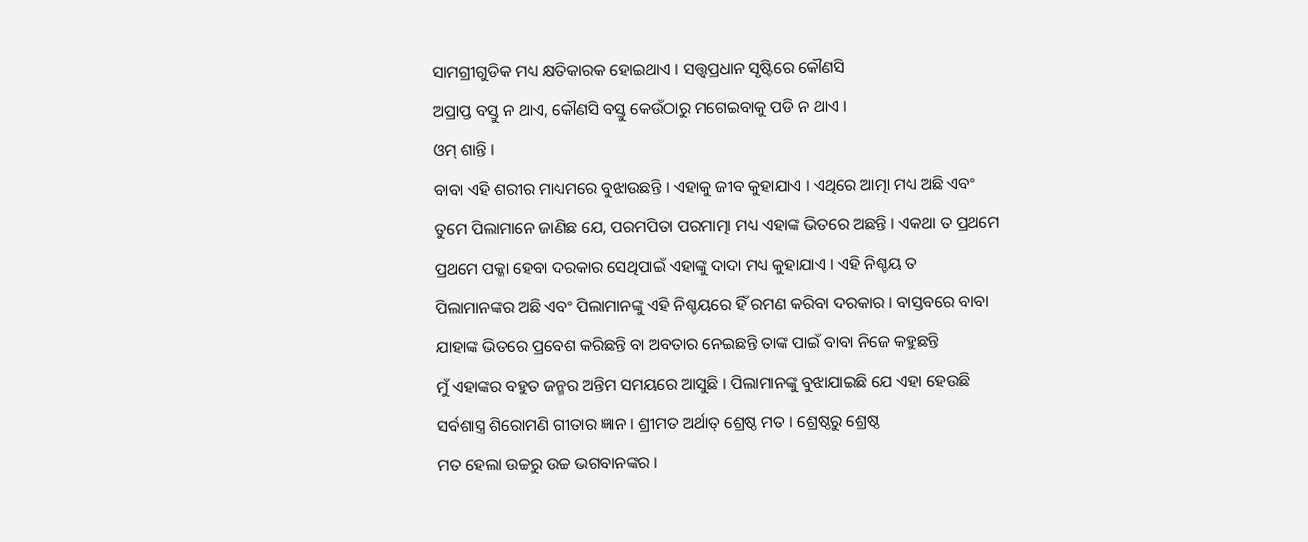ସାମଗ୍ରୀଗୁଡିକ ମଧ୍ୟ କ୍ଷତିକାରକ ହୋଇଥାଏ । ସତ୍ତ୍ୱପ୍ରଧାନ ସୃଷ୍ଟିରେ କୌଣସି
ଅପ୍ରାପ୍ତ ବସ୍ତୁ ନ ଥାଏ, କୌଣସି ବସ୍ତୁ କେଉଁଠାରୁ ମଗେଇବାକୁ ପଡି ନ ଥାଏ ।
ଓମ୍ ଶାନ୍ତି ।
ବାବା ଏହି ଶରୀର ମାଧ୍ୟମରେ ବୁଝାଉଛନ୍ତି । ଏହାକୁ ଜୀବ କୁହାଯାଏ । ଏଥିରେ ଆତ୍ମା ମଧ୍ୟ ଅଛି ଏବଂ
ତୁମେ ପିଲାମାନେ ଜାଣିଛ ଯେ, ପରମପିତା ପରମାତ୍ମା ମଧ୍ୟ ଏହାଙ୍କ ଭିତରେ ଅଛନ୍ତି । ଏକଥା ତ ପ୍ରଥମେ
ପ୍ରଥମେ ପକ୍କା ହେବା ଦରକାର ସେଥିପାଇଁ ଏହାଙ୍କୁ ଦାଦା ମଧ୍ୟ କୁହାଯାଏ । ଏହି ନିଶ୍ଚୟ ତ
ପିଲାମାନଙ୍କର ଅଛି ଏବଂ ପିଲାମାନଙ୍କୁ ଏହି ନିଶ୍ଚୟରେ ହିଁ ରମଣ କରିବା ଦରକାର । ବାସ୍ତବରେ ବାବା
ଯାହାଙ୍କ ଭିତରେ ପ୍ରବେଶ କରିଛନ୍ତି ବା ଅବତାର ନେଇଛନ୍ତି ତାଙ୍କ ପାଇଁ ବାବା ନିଜେ କହୁଛନ୍ତି
ମୁଁ ଏହାଙ୍କର ବହୁତ ଜନ୍ମର ଅନ୍ତିମ ସମୟରେ ଆସୁଛି । ପିଲାମାନଙ୍କୁ ବୁଝାଯାଇଛି ଯେ ଏହା ହେଉଛି
ସର୍ବଶାସ୍ତ୍ର ଶିରୋମଣି ଗୀତାର ଜ୍ଞାନ । ଶ୍ରୀମତ ଅର୍ଥାତ୍ ଶ୍ରେଷ୍ଠ ମତ । ଶ୍ରେଷ୍ଠରୁ ଶ୍ରେଷ୍ଠ
ମତ ହେଲା ଉଚ୍ଚରୁ ଉଚ୍ଚ ଭଗବାନଙ୍କର ।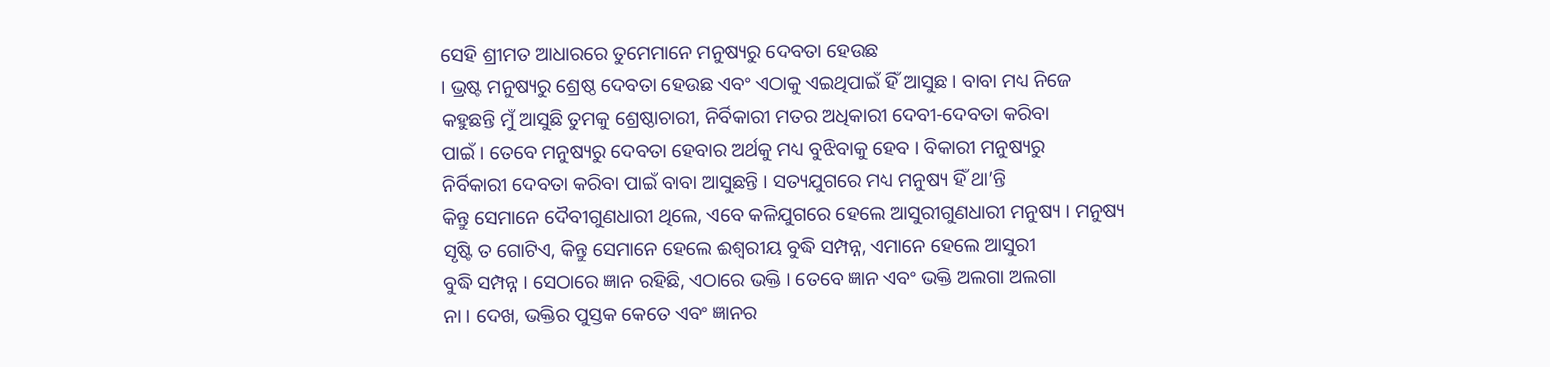ସେହି ଶ୍ରୀମତ ଆଧାରରେ ତୁମେମାନେ ମନୁଷ୍ୟରୁ ଦେବତା ହେଉଛ
। ଭ୍ରଷ୍ଟ ମନୁଷ୍ୟରୁ ଶ୍ରେଷ୍ଠ ଦେବତା ହେଉଛ ଏବଂ ଏଠାକୁ ଏଇଥିପାଇଁ ହିଁ ଆସୁଛ । ବାବା ମଧ୍ୟ ନିଜେ
କହୁଛନ୍ତି ମୁଁ ଆସୁଛି ତୁମକୁ ଶ୍ରେଷ୍ଠାଚାରୀ, ନିର୍ବିକାରୀ ମତର ଅଧିକାରୀ ଦେବୀ-ଦେବତା କରିବା
ପାଇଁ । ତେବେ ମନୁଷ୍ୟରୁ ଦେବତା ହେବାର ଅର୍ଥକୁ ମଧ୍ୟ ବୁଝିବାକୁ ହେବ । ବିକାରୀ ମନୁଷ୍ୟରୁ
ନିର୍ବିକାରୀ ଦେବତା କରିବା ପାଇଁ ବାବା ଆସୁଛନ୍ତି । ସତ୍ୟଯୁଗରେ ମଧ୍ୟ ମନୁଷ୍ୟ ହିଁ ଥା’ନ୍ତି
କିନ୍ତୁ ସେମାନେ ଦୈବୀଗୁଣଧାରୀ ଥିଲେ, ଏବେ କଳିଯୁଗରେ ହେଲେ ଆସୁରୀଗୁଣଧାରୀ ମନୁଷ୍ୟ । ମନୁଷ୍ୟ
ସୃଷ୍ଟି ତ ଗୋଟିଏ, କିନ୍ତୁ ସେମାନେ ହେଲେ ଈଶ୍ୱରୀୟ ବୁଦ୍ଧି ସମ୍ପନ୍ନ, ଏମାନେ ହେଲେ ଆସୁରୀ
ବୁଦ୍ଧି ସମ୍ପନ୍ନ । ସେଠାରେ ଜ୍ଞାନ ରହିଛି, ଏଠାରେ ଭକ୍ତି । ତେବେ ଜ୍ଞାନ ଏବଂ ଭକ୍ତି ଅଲଗା ଅଲଗା
ନା । ଦେଖ, ଭକ୍ତିର ପୁସ୍ତକ କେତେ ଏବଂ ଜ୍ଞାନର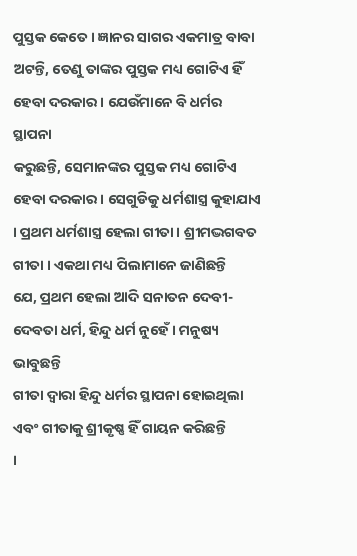ପୁସ୍ତକ କେତେ । ଜ୍ଞାନର ସାଗର ଏକମାତ୍ର ବାବା
ଅଟନ୍ତି, ତେଣୁ ତାଙ୍କର ପୁସ୍ତକ ମଧ୍ୟ ଗୋଟିଏ ହିଁ ହେବା ଦରକାର । ଯେଉଁମାନେ ବି ଧର୍ମର ସ୍ଥାପନା
କରୁଛନ୍ତି, ସେମାନଙ୍କର ପୁସ୍ତକ ମଧ୍ୟ ଗୋଟିଏ ହେବା ଦରକାର । ସେଗୁଡିକୁ ଧର୍ମଶାସ୍ତ୍ର କୁହାଯାଏ
। ପ୍ରଥମ ଧର୍ମଶାସ୍ତ୍ର ହେଲା ଗୀତା । ଶ୍ରୀମଦ୍ଭଗବତ ଗୀତା । ଏକଥା ମଧ୍ୟ ପିଲାମାନେ ଜାଣିଛନ୍ତି
ଯେ, ପ୍ରଥମ ହେଲା ଆଦି ସନାତନ ଦେବୀ-ଦେବତା ଧର୍ମ, ହିନ୍ଦୁ ଧର୍ମ ନୁହେଁ । ମନୁଷ୍ୟ ଭାବୁଛନ୍ତି
ଗୀତା ଦ୍ୱାରା ହିନ୍ଦୁ ଧର୍ମର ସ୍ଥାପନା ହୋଇଥିଲା ଏବଂ ଗୀତାକୁ ଶ୍ରୀକୃଷ୍ଣ ହିଁ ଗାୟନ କରିଛନ୍ତି
।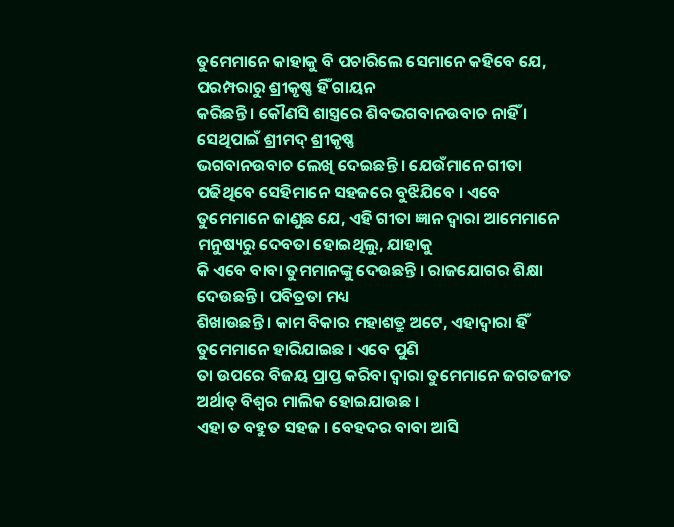ତୁମେମାନେ କାହାକୁ ବି ପଚାରିଲେ ସେମାନେ କହିବେ ଯେ, ପରମ୍ପରାରୁ ଶ୍ରୀକୃଷ୍ଣ ହିଁ ଗାୟନ
କରିଛନ୍ତି । କୌଣସି ଶାସ୍ତ୍ରରେ ଶିବଭଗବାନଉବାଚ ନାହିଁ । ସେଥିପାଇଁ ଶ୍ରୀମଦ୍ ଶ୍ରୀକୃଷ୍ଣ
ଭଗବାନଉବାଚ ଲେଖି ଦେଇଛନ୍ତି । ଯେଉଁମାନେ ଗୀତା ପଢିଥିବେ ସେହିମାନେ ସହଜରେ ବୁଝିଯିବେ । ଏବେ
ତୁମେମାନେ ଜାଣୁଛ ଯେ, ଏହି ଗୀତା ଜ୍ଞାନ ଦ୍ୱାରା ଆମେମାନେ ମନୁଷ୍ୟରୁ ଦେବତା ହୋଇଥିଲୁ, ଯାହାକୁ
କି ଏବେ ବାବା ତୁମମାନଙ୍କୁ ଦେଉଛନ୍ତି । ରାଜଯୋଗର ଶିକ୍ଷା ଦେଉଛନ୍ତି । ପବିତ୍ରତା ମଧ୍ୟ
ଶିଖାଉଛନ୍ତି । କାମ ବିକାର ମହାଶତ୍ରୁ ଅଟେ, ଏହାଦ୍ୱାରା ହିଁ ତୁମେମାନେ ହାରିଯାଇଛ । ଏବେ ପୁଣି
ତା ଉପରେ ବିଜୟ ପ୍ରାପ୍ତ କରିବା ଦ୍ୱାରା ତୁମେମାନେ ଜଗତଜୀତ ଅର୍ଥାତ୍ ବିଶ୍ୱର ମାଲିକ ହୋଇଯାଉଛ ।
ଏହା ତ ବହୁତ ସହଜ । ବେହଦର ବାବା ଆସି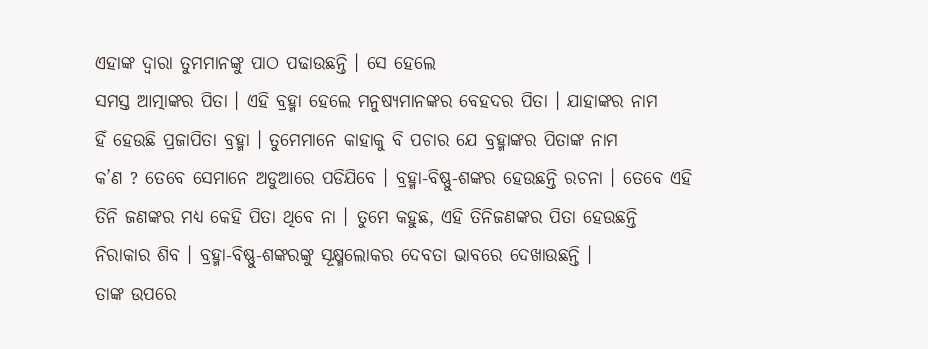ଏହାଙ୍କ ଦ୍ୱାରା ତୁମମାନଙ୍କୁ ପାଠ ପଢାଉଛନ୍ତି । ସେ ହେଲେ
ସମସ୍ତ ଆତ୍ମାଙ୍କର ପିତା । ଏହି ବ୍ରହ୍ମା ହେଲେ ମନୁଷ୍ୟମାନଙ୍କର ବେହଦର ପିତା । ଯାହାଙ୍କର ନାମ
ହିଁ ହେଉଛି ପ୍ରଜାପିତା ବ୍ରହ୍ମା । ତୁମେମାନେ କାହାକୁ ବି ପଚାର ଯେ ବ୍ରହ୍ମାଙ୍କର ପିତାଙ୍କ ନାମ
କ’ଣ ? ତେବେ ସେମାନେ ଅଡୁଆରେ ପଡିଯିବେ । ବ୍ରହ୍ମା-ବିଷ୍ଣୁ-ଶଙ୍କର ହେଉଛନ୍ତି ରଚନା । ତେବେ ଏହି
ତିନି ଜଣଙ୍କର ମଧ୍ୟ କେହି ପିତା ଥିବେ ନା । ତୁମେ କହୁଛ, ଏହି ତିନିଜଣଙ୍କର ପିତା ହେଉଛନ୍ତି
ନିରାକାର ଶିବ । ବ୍ରହ୍ମା-ବିଷ୍ଣୁ-ଶଙ୍କରଙ୍କୁ ସୂକ୍ଷ୍ମଲୋକର ଦେବତା ଭାବରେ ଦେଖାଉଛନ୍ତି ।
ତାଙ୍କ ଉପରେ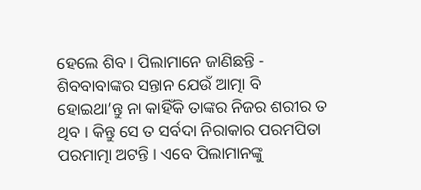ହେଲେ ଶିବ । ପିଲାମାନେ ଜାଣିଛନ୍ତି - ଶିବବାବାଙ୍କର ସନ୍ତାନ ଯେଉଁ ଆତ୍ମା ବି
ହୋଇଥା’ନ୍ତୁ ନା କାହିଁକି ତାଙ୍କର ନିଜର ଶରୀର ତ ଥିବ । କିନ୍ତୁ ସେ ତ ସର୍ବଦା ନିରାକାର ପରମପିତା
ପରମାତ୍ମା ଅଟନ୍ତି । ଏବେ ପିଲାମାନଙ୍କୁ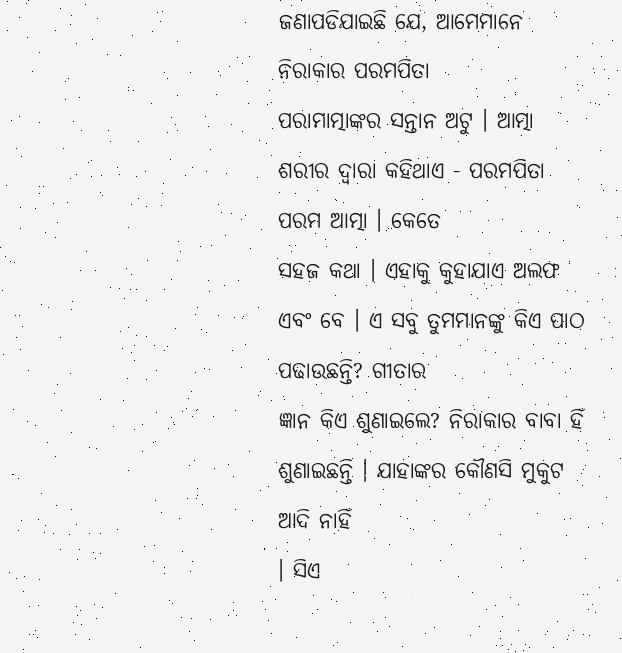ଜଣାପଡିଯାଇଛି ଯେ, ଆମେମାନେ ନିରାକାର ପରମପିତା
ପରାମାତ୍ମାଙ୍କର ସନ୍ତାନ ଅଟୁ । ଆତ୍ମା ଶରୀର ଦ୍ୱାରା କହିଥାଏ - ପରମପିତା ପରମ ଆତ୍ମା । କେତେ
ସହଜ କଥା । ଏହାକୁ କୁହାଯାଏ ଅଲଫ ଏବଂ ବେ । ଏ ସବୁ ତୁମମାନଙ୍କୁ କିଏ ପାଠ ପଢାଉଛନ୍ତି? ଗୀତାର
ଜ୍ଞାନ କିଏ ଶୁଣାଇଲେ? ନିରାକାର ବାବା ହିଁ ଶୁଣାଇଛନ୍ତି । ଯାହାଙ୍କର କୌଣସି ମୁକୁଟ ଆଦି ନାହିଁ
। ସିଏ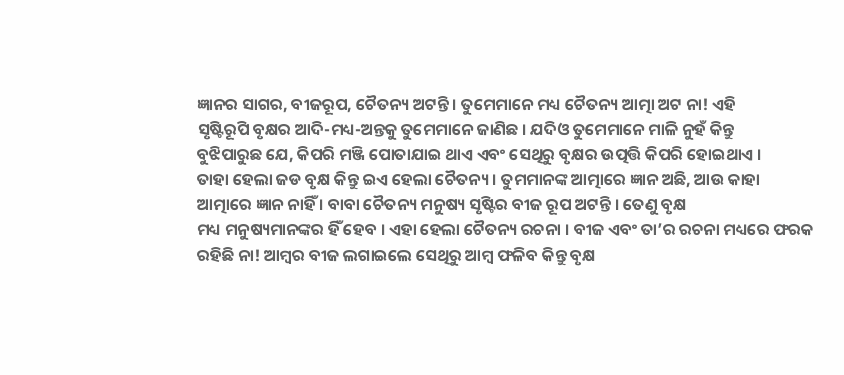ଜ୍ଞାନର ସାଗର, ବୀଜରୂପ, ଚୈତନ୍ୟ ଅଟନ୍ତି । ତୁମେମାନେ ମଧ୍ୟ ଚୈତନ୍ୟ ଆତ୍ମା ଅଟ ନା! ଏହି
ସୃଷ୍ଟିରୂପି ବୃକ୍ଷର ଆଦି-ମଧ୍ୟ-ଅନ୍ତକୁ ତୁମେମାନେ ଜାଣିଛ । ଯଦିଓ ତୁମେମାନେ ମାଳି ନୁହଁ କିନ୍ତୁ
ବୁଝିପାରୁଛ ଯେ, କିପରି ମଞ୍ଜି ପୋତାଯାଇ ଥାଏ ଏବଂ ସେଥିରୁ ବୃକ୍ଷର ଉତ୍ପତ୍ତି କିପରି ହୋଇଥାଏ ।
ତାହା ହେଲା ଜଡ ବୃକ୍ଷ କିନ୍ତୁ ଇଏ ହେଲା ଚୈତନ୍ୟ । ତୁମମାନଙ୍କ ଆତ୍ମାରେ ଜ୍ଞାନ ଅଛି, ଆଉ କାହା
ଆତ୍ମାରେ ଜ୍ଞାନ ନାହିଁ । ବାବା ଚୈତନ୍ୟ ମନୁଷ୍ୟ ସୃଷ୍ଟିର ବୀଜ ରୂପ ଅଟନ୍ତି । ତେଣୁ ବୃକ୍ଷ
ମଧ୍ୟ ମନୁଷ୍ୟମାନଙ୍କର ହିଁ ହେବ । ଏହା ହେଲା ଚୈତନ୍ୟ ରଚନା । ବୀଜ ଏବଂ ତା’ର ରଚନା ମଧ୍ୟରେ ଫରକ
ରହିଛି ନା! ଆମ୍ବର ବୀଜ ଲଗାଇଲେ ସେଥିରୁ ଆମ୍ବ ଫଳିବ କିନ୍ତୁ ବୃକ୍ଷ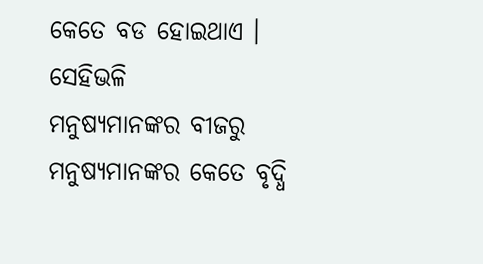କେତେ ବଡ ହୋଇଥାଏ । ସେହିଭଳି
ମନୁଷ୍ୟମାନଙ୍କର ବୀଜରୁ ମନୁଷ୍ୟମାନଙ୍କର କେତେ ବୃଦ୍ଧି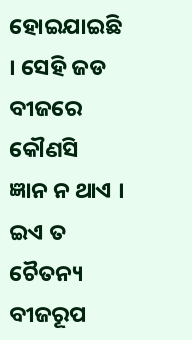ହୋଇଯାଇଛି । ସେହି ଜଡ ବୀଜରେ କୌଣସି
ଜ୍ଞାନ ନ ଥାଏ । ଇଏ ତ ଚୈତନ୍ୟ ବୀଜରୂପ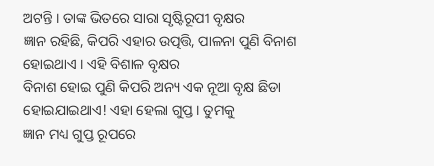ଅଟନ୍ତି । ତାଙ୍କ ଭିତରେ ସାରା ସୃଷ୍ଟିରୂପୀ ବୃକ୍ଷର
ଜ୍ଞାନ ରହିଛି, କିପରି ଏହାର ଉତ୍ପତ୍ତି, ପାଳନା ପୁଣି ବିନାଶ ହୋଇଥାଏ । ଏହି ବିଶାଳ ବୃକ୍ଷର
ବିନାଶ ହୋଇ ପୁଣି କିପରି ଅନ୍ୟ ଏକ ନୂଆ ବୃକ୍ଷ ଛିଡା ହୋଇଯାଇଥାଏ! ଏହା ହେଲା ଗୁପ୍ତ । ତୁମକୁ
ଜ୍ଞାନ ମଧ୍ୟ ଗୁପ୍ତ ରୂପରେ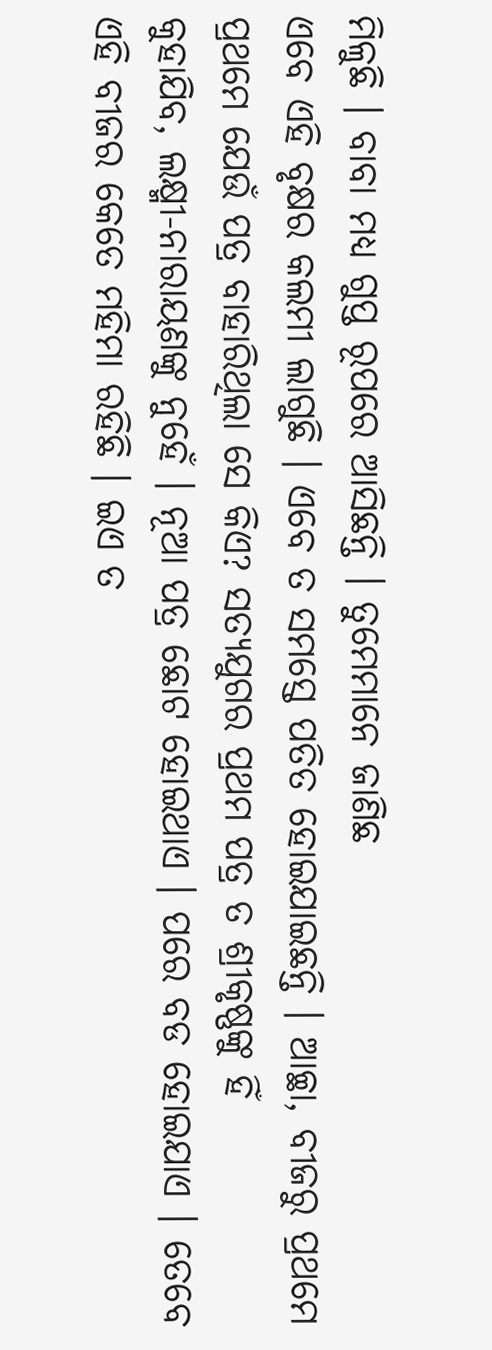ମିଳୁଛି । ବାବା ମଧ୍ୟ ଗୁପ୍ତ ରୂପରେ ଆସିଛନ୍ତି । ତୁମେମାନେ ଜାଣିଛ
ଏବେ ଏହି ବୃକ୍ଷର କଲମୀ ଲାଗୁଛି । ଏବେ ତ ସମସ୍ତେ ପତିତ ହୋଇଯାଇଛନ୍ତି । ଆଚ୍ଛା, ବୀଜରୁ ପ୍ରଥମେ
ପ୍ରଥମେ ଯେଉଁ ପତ୍ର ବାହାରିଥିଲା ସେ କିଏ? ସତ୍ୟଯୁଗର ପ୍ରଥମ ପତ୍ର ତ ଶ୍ରୀକୃଷ୍ଣଙ୍କୁ ହିଁ
କୁହାଯିବ, ଲକ୍ଷ୍ମୀ-ନାରାୟଣଙ୍କୁ ନୁହେଁ । ନୂଆ ପତ୍ର ଛୋଟ ହୋଇଥାଏ । ପରେ ବଡ ହୋଇଯାଏ । ତେବେ
ଏହି ବୀଜର କେତେ ମହିମା ରହିଛି । ଇଏ ତ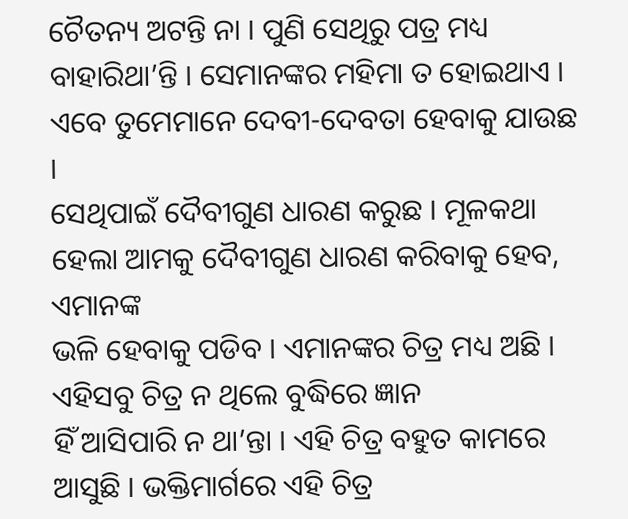ଚୈତନ୍ୟ ଅଟନ୍ତି ନା । ପୁଣି ସେଥିରୁ ପତ୍ର ମଧ୍ୟ
ବାହାରିଥା’ନ୍ତି । ସେମାନଙ୍କର ମହିମା ତ ହୋଇଥାଏ । ଏବେ ତୁମେମାନେ ଦେବୀ-ଦେବତା ହେବାକୁ ଯାଉଛ ।
ସେଥିପାଇଁ ଦୈବୀଗୁଣ ଧାରଣ କରୁଛ । ମୂଳକଥା ହେଲା ଆମକୁ ଦୈବୀଗୁଣ ଧାରଣ କରିବାକୁ ହେବ, ଏମାନଙ୍କ
ଭଳି ହେବାକୁ ପଡିବ । ଏମାନଙ୍କର ଚିତ୍ର ମଧ୍ୟ ଅଛି । ଏହିସବୁ ଚିତ୍ର ନ ଥିଲେ ବୁଦ୍ଧିରେ ଜ୍ଞାନ
ହିଁ ଆସିପାରି ନ ଥା’ନ୍ତା । ଏହି ଚିତ୍ର ବହୁତ କାମରେ ଆସୁଛି । ଭକ୍ତିମାର୍ଗରେ ଏହି ଚିତ୍ର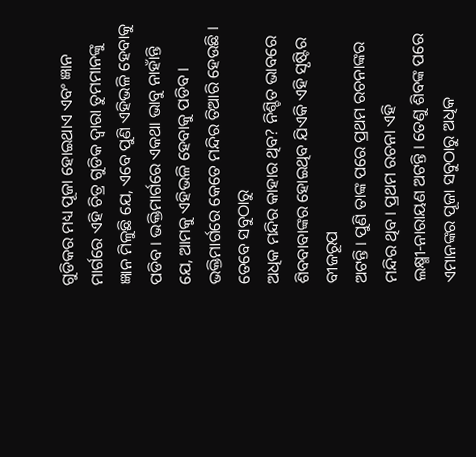ଗୁଡିକର ମଧ୍ୟ ପୂଜା ହୋଇଥାଏ ଏବଂ ଜ୍ଞାନ ମାର୍ଗରେ ଏହି ଚିତ୍ର ଗୁଡିକ ଦ୍ୱାରା ତୁମମାନଙ୍କୁ
ଜ୍ଞାନ ମିଳୁଛି ଯେ, ଏବେ ପୁଣି ଏହିଭଳି ହେବାକୁ ପଡିବ । ଭକ୍ତିମାର୍ଗରେ ଏକଥା ଭାବୁ ନାହାଁନ୍ତି
ଯେ, ଆମକୁ ଏହିଭଳି ହେବାକୁ ପଡିବ । ଭକ୍ତିମାର୍ଗରେ କେତେ ମନ୍ଦିର ତିଆରି ହେଉଛି । ତେବେ ସବୁଠାରୁ
ଅଧିକ ମନ୍ଦିର କାହାର ଥିବ? ନିଶ୍ଚିତ ଭାବରେ ଶିବବାବାଙ୍କର ହୋଇଥିବ ଯିଏକି ଏହି ସୃଷ୍ଟିର ବୀଜରୂପ
ଅଟନ୍ତି । ପୁଣି ତାଙ୍କ ପରେ ପ୍ରଥମ ରଚନାଙ୍କର ମନ୍ଦିର ଥିବ । ପ୍ରଥମ ରଚନା ଏହି
ଲକ୍ଷ୍ମୀ-ନାରାୟଣ ଅଟନ୍ତି । ତେଣୁ ଶିବଙ୍କ ପରେ ଏମାନଙ୍କର ପୂଜା ସବୁଠାରୁ ଅଧିକ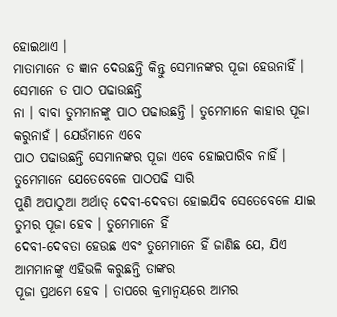ହୋଇଥାଏ ।
ମାତାମାନେ ତ ଜ୍ଞାନ ଦେଉଛନ୍ତି କିନ୍ତୁ ସେମାନଙ୍କର ପୂଜା ହେଉନାହିଁ । ସେମାନେ ତ ପାଠ ପଢାଉଛନ୍ତି
ନା । ବାବା ତୁମମାନଙ୍କୁ ପାଠ ପଢାଉଛନ୍ତି । ତୁମେମାନେ କାହାର ପୂଜା କରୁନାହଁ । ଯେଉଁମାନେ ଏବେ
ପାଠ ପଢାଉଛନ୍ତି ସେମାନଙ୍କର ପୂଜା ଏବେ ହୋଇପାରିବ ନାହିଁ । ତୁମେମାନେ ଯେତେବେଳେ ପାଠପଢି ସାରି
ପୁଣି ଅପାଠୁଆ ଅର୍ଥାତ୍ ଦେବୀ-ଦେବତା ହୋଇଯିବ ସେତେବେଳେ ଯାଇ ତୁମର ପୂଜା ହେବ । ତୁମେମାନେ ହିଁ
ଦେବୀ-ଦେବତା ହେଉଛ ଏବଂ ତୁମେମାନେ ହିଁ ଜାଣିଛ ଯେ, ଯିଏ ଆମମାନଙ୍କୁ ଏହିଭଳି କରୁଛନ୍ତି ତାଙ୍କର
ପୂଜା ପ୍ରଥମେ ହେବ । ତାପରେ କ୍ରମାନ୍ୱୟରେ ଆମର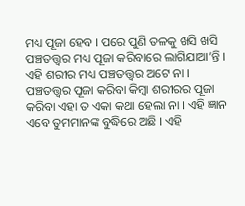ମଧ୍ୟ ପୂଜା ହେବ । ପରେ ପୁଣି ତଳକୁ ଖସି ଖସି
ପଞ୍ଚତତ୍ତ୍ୱର ମଧ୍ୟ ପୂଜା କରିବାରେ ଲାଗିଯାଆ’ନ୍ତି । ଏହି ଶରୀର ମଧ୍ୟ ପଞ୍ଚତତ୍ତ୍ୱର ଅଟେ ନା ।
ପଞ୍ଚତତ୍ତ୍ୱର ପୂଜା କରିବା କିମ୍ବା ଶରୀରର ପୂଜା କରିବା ଏହା ତ ଏକା କଥା ହେଲା ନା । ଏହି ଜ୍ଞାନ
ଏବେ ତୁମମାନଙ୍କ ବୁଦ୍ଧିରେ ଅଛି । ଏହି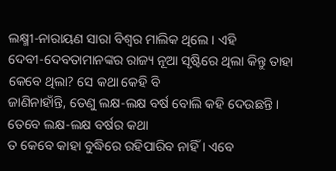ଲକ୍ଷ୍ମୀ-ନାରାୟଣ ସାରା ବିଶ୍ୱର ମାଲିକ ଥିଲେ । ଏହି
ଦେବୀ-ଦେବତାମାନଙ୍କର ରାଜ୍ୟ ନୂଆ ସୃଷ୍ଟିରେ ଥିଲା କିନ୍ତୁ ତାହା କେବେ ଥିଲା? ସେ କଥା କେହି ବି
ଜାଣିନାହାଁନ୍ତି, ତେଣୁ ଲକ୍ଷ-ଲକ୍ଷ ବର୍ଷ ବୋଲି କହି ଦେଉଛନ୍ତି । ତେବେ ଲକ୍ଷ-ଲକ୍ଷ ବର୍ଷର କଥା
ତ କେବେ କାହା ବୁଦ୍ଧିରେ ରହିପାରିବ ନାହିଁ । ଏବେ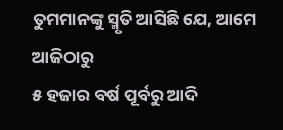ତୁମମାନଙ୍କୁ ସ୍ମୃତି ଆସିଛି ଯେ, ଆମେ ଆଜିଠାରୁ
୫ ହଜାର ବର୍ଷ ପୂର୍ବରୁ ଆଦି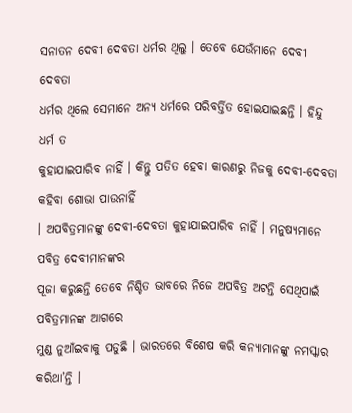ସନାତନ ଦେବୀ ଦେବତା ଧର୍ମର ଥିଲୁ । ତେବେ ଯେଉଁମାନେ ଦେବୀ ଦେବତା
ଧର୍ମର ଥିଲେ ସେମାନେ ଅନ୍ୟ ଧର୍ମରେ ପରିବର୍ତ୍ତିତ ହୋଇଯାଇଛନ୍ତି । ହିନ୍ଦୁ ଧର୍ମ ତ
କୁହାଯାଇପାରିବ ନାହିଁ । କିନ୍ତୁ ପତିତ ହେବା କାରଣରୁ ନିଜକୁ ଦେବୀ-ଦେବତା କହିବା ଶୋଭା ପାଉନାହିଁ
। ଅପବିତ୍ରମାନଙ୍କୁ ଦେବୀ-ଦେବତା କୁହାଯାଇପାରିବ ନାହିଁ । ମନୁଷ୍ୟମାନେ ପବିତ୍ର ଦେବୀମାନଙ୍କର
ପୂଜା କରୁଛନ୍ତି ତେବେ ନିଶ୍ଚିତ ଭାବରେ ନିଜେ ଅପବିତ୍ର ଅଟନ୍ତି ସେଥିପାଇଁ ପବିତ୍ରମାନଙ୍କ ଆଗରେ
ମୁଣ୍ଡ ନୁଆଁଇବାକୁ ପଡୁଛି । ଭାରତରେ ବିଶେଷ କରି କନ୍ୟାମାନଙ୍କୁ ନମସ୍କାର କରିଥା’ନ୍ତି ।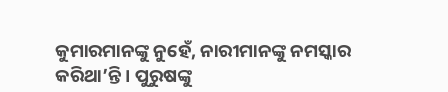କୁମାରମାନଙ୍କୁ ନୁହେଁ, ନାରୀମାନଙ୍କୁ ନମସ୍କାର କରିଥା’ନ୍ତି । ପୁରୁଷଙ୍କୁ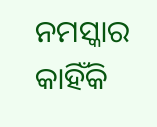ନମସ୍କାର କାହିଁକି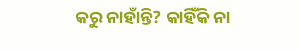କରୁ ନାହାଁନ୍ତି? କାହିଁକି ନା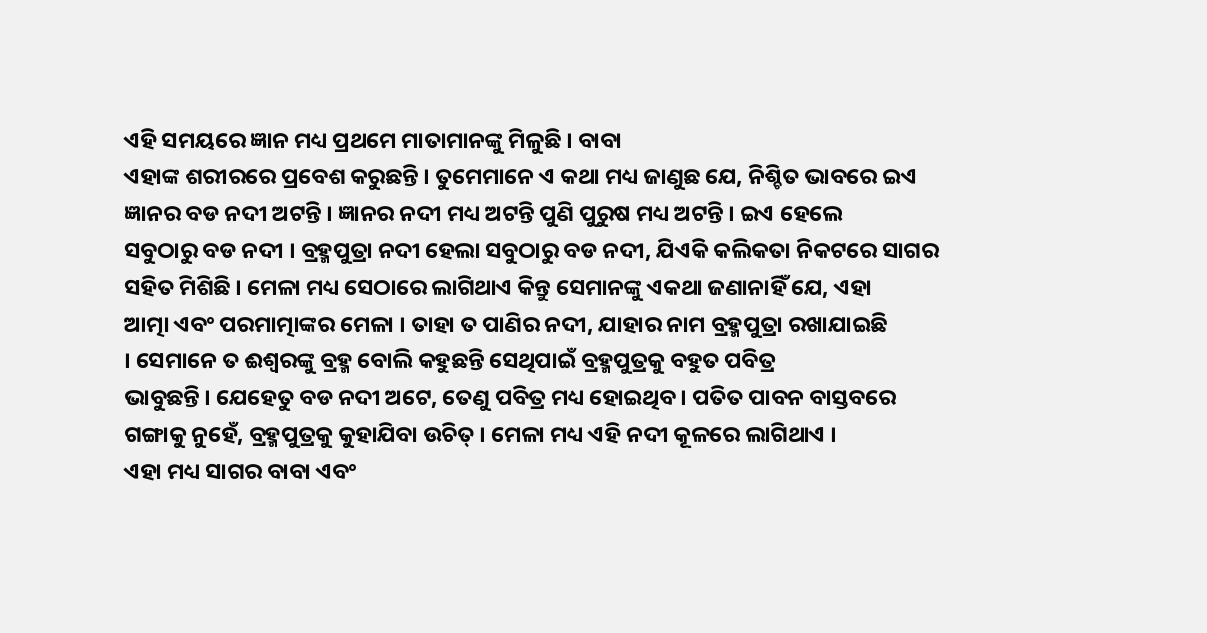ଏହି ସମୟରେ ଜ୍ଞାନ ମଧ୍ୟ ପ୍ରଥମେ ମାତାମାନଙ୍କୁ ମିଳୁଛି । ବାବା
ଏହାଙ୍କ ଶରୀରରେ ପ୍ରବେଶ କରୁଛନ୍ତି । ତୁମେମାନେ ଏ କଥା ମଧ୍ୟ ଜାଣୁଛ ଯେ, ନିଶ୍ଚିତ ଭାବରେ ଇଏ
ଜ୍ଞାନର ବଡ ନଦୀ ଅଟନ୍ତି । ଜ୍ଞାନର ନଦୀ ମଧ୍ୟ ଅଟନ୍ତି ପୁଣି ପୁରୁଷ ମଧ୍ୟ ଅଟନ୍ତି । ଇଏ ହେଲେ
ସବୁଠାରୁ ବଡ ନଦୀ । ବ୍ରହ୍ମପୁତ୍ରା ନଦୀ ହେଲା ସବୁଠାରୁ ବଡ ନଦୀ, ଯିଏକି କଲିକତା ନିକଟରେ ସାଗର
ସହିତ ମିଶିଛି । ମେଳା ମଧ୍ୟ ସେଠାରେ ଲାଗିଥାଏ କିନ୍ତୁ ସେମାନଙ୍କୁ ଏକଥା ଜଣାନାହିଁ ଯେ, ଏହା
ଆତ୍ମା ଏବଂ ପରମାତ୍ମାଙ୍କର ମେଳା । ତାହା ତ ପାଣିର ନଦୀ, ଯାହାର ନାମ ବ୍ରହ୍ମପୁତ୍ରା ରଖାଯାଇଛି
। ସେମାନେ ତ ଈଶ୍ୱରଙ୍କୁ ବ୍ରହ୍ମ ବୋଲି କହୁଛନ୍ତି ସେଥିପାଇଁ ବ୍ରହ୍ମପୁତ୍ରକୁ ବହୁତ ପବିତ୍ର
ଭାବୁଛନ୍ତି । ଯେହେତୁ ବଡ ନଦୀ ଅଟେ, ତେଣୁ ପବିତ୍ର ମଧ୍ୟ ହୋଇଥିବ । ପତିତ ପାବନ ବାସ୍ତବରେ
ଗଙ୍ଗାକୁ ନୁହେଁ, ବ୍ରହ୍ମପୁତ୍ରକୁ କୁହାଯିବା ଉଚିତ୍ । ମେଳା ମଧ୍ୟ ଏହି ନଦୀ କୂଳରେ ଲାଗିଥାଏ ।
ଏହା ମଧ୍ୟ ସାଗର ବାବା ଏବଂ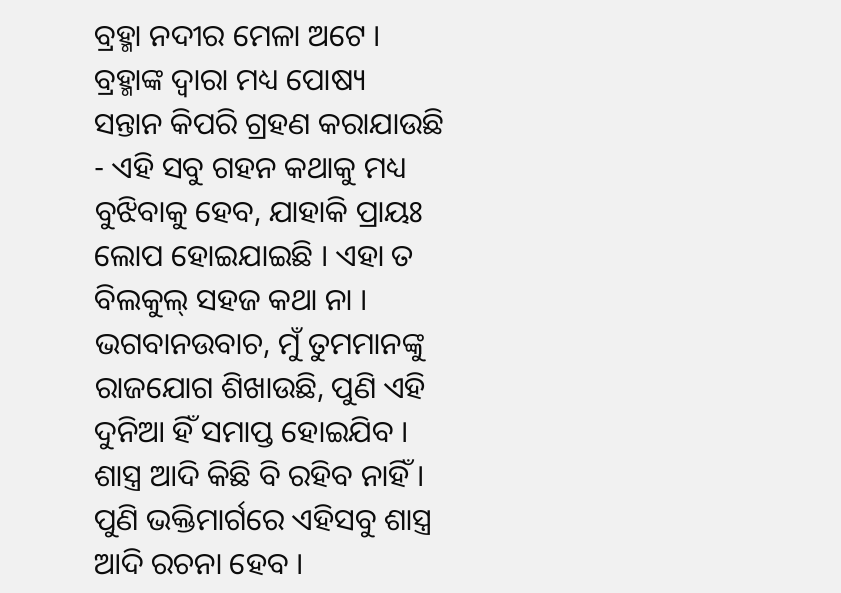ବ୍ରହ୍ମା ନଦୀର ମେଳା ଅଟେ । ବ୍ରହ୍ମାଙ୍କ ଦ୍ୱାରା ମଧ୍ୟ ପୋଷ୍ୟ
ସନ୍ତାନ କିପରି ଗ୍ରହଣ କରାଯାଉଛି - ଏହି ସବୁ ଗହନ କଥାକୁ ମଧ୍ୟ ବୁଝିବାକୁ ହେବ, ଯାହାକି ପ୍ରାୟଃ
ଲୋପ ହୋଇଯାଇଛି । ଏହା ତ ବିଲକୁଲ୍ ସହଜ କଥା ନା ।
ଭଗବାନଉବାଚ, ମୁଁ ତୁମମାନଙ୍କୁ ରାଜଯୋଗ ଶିଖାଉଛି, ପୁଣି ଏହି ଦୁନିଆ ହିଁ ସମାପ୍ତ ହୋଇଯିବ ।
ଶାସ୍ତ୍ର ଆଦି କିଛି ବି ରହିବ ନାହିଁ । ପୁଣି ଭକ୍ତିମାର୍ଗରେ ଏହିସବୁ ଶାସ୍ତ୍ର ଆଦି ରଚନା ହେବ ।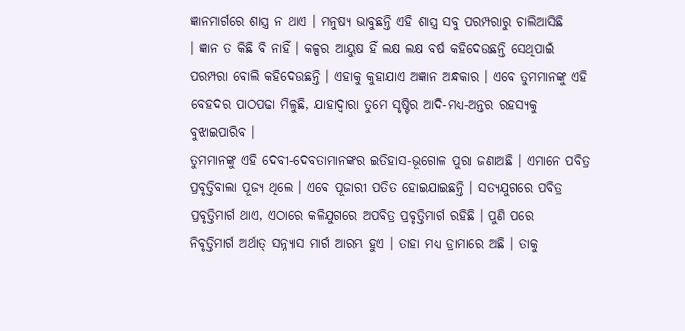ଜ୍ଞାନମାର୍ଗରେ ଶାସ୍ତ୍ର ନ ଥାଏ । ମନୁଷ୍ୟ ଭାବୁଛନ୍ତି ଏହି ଶାସ୍ତ୍ର ସବୁ ପରମ୍ପରାରୁ ଚାଲିଆସିଛି
। ଜ୍ଞାନ ତ କିଛି ବି ନାହିଁ । କଳ୍ପର ଆୟୁଷ ହିଁ ଲକ୍ଷ ଲକ୍ଷ ବର୍ଷ କହିଦେଉଛନ୍ତି ସେଥିପାଇଁ
ପରମ୍ପରା ବୋଲି କହିଦେଉଛନ୍ତି । ଏହାକୁ କୁହାଯାଏ ଅଜ୍ଞାନ ଅନ୍ଧକାର । ଏବେ ତୁମମାନଙ୍କୁ ଏହି
ବେହଦର ପାଠପଢା ମିଳୁଛି, ଯାହାଦ୍ୱାରା ତୁମେ ସୃଷ୍ଟିର ଆଦି-ମଧ୍ୟ-ଅନ୍ତର ରହସ୍ୟକୁ ବୁଝାଇପାରିବ ।
ତୁମମାନଙ୍କୁ ଏହି ଦେବୀ-ଦେବତାମାନଙ୍କର ଇତିହାସ-ଭୂଗୋଳ ପୁରା ଜଣାଅଛି । ଏମାନେ ପବିତ୍ର
ପ୍ରବୃତ୍ତିବାଲା ପୂଜ୍ୟ ଥିଲେ । ଏବେ ପୂଜାରୀ ପତିତ ହୋଇଯାଇଛନ୍ତି । ସତ୍ୟଯୁଗରେ ପବିତ୍ର
ପ୍ରବୃତ୍ତିମାର୍ଗ ଥାଏ, ଏଠାରେ କଳିଯୁଗରେ ଅପବିତ୍ର ପ୍ରବୃତ୍ତିମାର୍ଗ ରହିଛି । ପୁଣି ପରେ
ନିବୃତ୍ତିମାର୍ଗ ଅର୍ଥାତ୍ ସନ୍ନ୍ୟାସ ମାର୍ଗ ଆରମ୍ଭ ହୁଏ । ତାହା ମଧ୍ୟ ଡ୍ରାମାରେ ଅଛି । ତାକୁ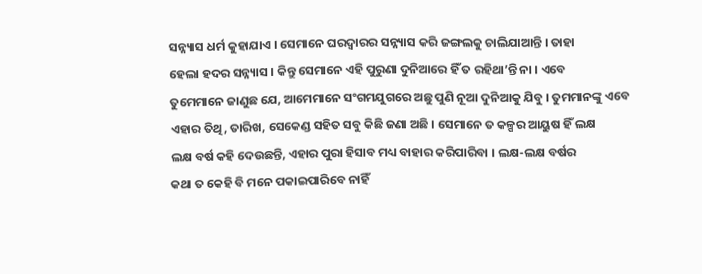ସନ୍ନ୍ୟାସ ଧର୍ମ କୁହାଯାଏ । ସେମାନେ ଘରଦ୍ୱାରର ସନ୍ନ୍ୟାସ କରି ଜଙ୍ଗଲକୁ ଚାଲିଯାଆନ୍ତି । ତାହା
ହେଲା ହଦର ସନ୍ନ୍ୟାସ । କିନ୍ତୁ ସେମାନେ ଏହି ପୁରୁଣା ଦୁନିଆରେ ହିଁ ତ ରହିଥା’ନ୍ତି ନା । ଏବେ
ତୁମେମାନେ ଜାଣୁଛ ଯେ, ଆମେମାନେ ସଂଗମଯୁଗରେ ଅଛୁ ପୁଣି ନୂଆ ଦୁନିଆକୁ ଯିବୁ । ତୁମମାନଙ୍କୁ ଏବେ
ଏହାର ତିଥି, ତାରିଖ, ସେକେଣ୍ଡ ସହିତ ସବୁ କିଛି ଜଣା ଅଛି । ସେମାନେ ତ କଳ୍ପର ଆୟୁଷ ହିଁ ଲକ୍ଷ
ଲକ୍ଷ ବର୍ଷ କହି ଦେଉଛନ୍ତି, ଏହାର ପୁରା ହିସାବ ମଧ୍ୟ ବାହାର କରିପାରିବା । ଲକ୍ଷ-ଲକ୍ଷ ବର୍ଷର
କଥା ତ କେହି ବି ମନେ ପକାଇପାରିବେ ନାହିଁ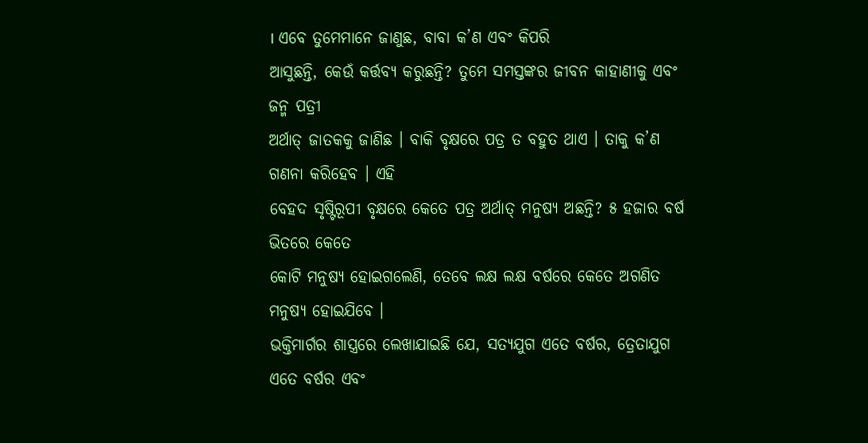। ଏବେ ତୁମେମାନେ ଜାଣୁଛ, ବାବା କ’ଣ ଏବଂ କିପରି
ଆସୁଛନ୍ତି, କେଉଁ କର୍ତ୍ତବ୍ୟ କରୁଛନ୍ତି? ତୁମେ ସମସ୍ତଙ୍କର ଜୀବନ କାହାଣୀକୁ ଏବଂ ଜନ୍ମ ପତ୍ରୀ
ଅର୍ଥାତ୍ ଜାତକକୁ ଜାଣିଛ । ବାକି ବୃକ୍ଷରେ ପତ୍ର ତ ବହୁତ ଥାଏ । ତାକୁ କ’ଣ ଗଣନା କରିହେବ । ଏହି
ବେହଦ ସୃଷ୍ଟିରୂପୀ ବୃକ୍ଷରେ କେତେ ପତ୍ର ଅର୍ଥାତ୍ ମନୁଷ୍ୟ ଅଛନ୍ତି? ୫ ହଜାର ବର୍ଷ ଭିତରେ କେତେ
କୋଟି ମନୁଷ୍ୟ ହୋଇଗଲେଣି, ତେବେ ଲକ୍ଷ ଲକ୍ଷ ବର୍ଷରେ କେତେ ଅଗଣିତ ମନୁଷ୍ୟ ହୋଇଯିବେ ।
ଭକ୍ତିମାର୍ଗର ଶାସ୍ତ୍ରରେ ଲେଖାଯାଇଛି ଯେ, ସତ୍ୟଯୁଗ ଏତେ ବର୍ଷର, ତ୍ରେତାଯୁଗ ଏତେ ବର୍ଷର ଏବଂ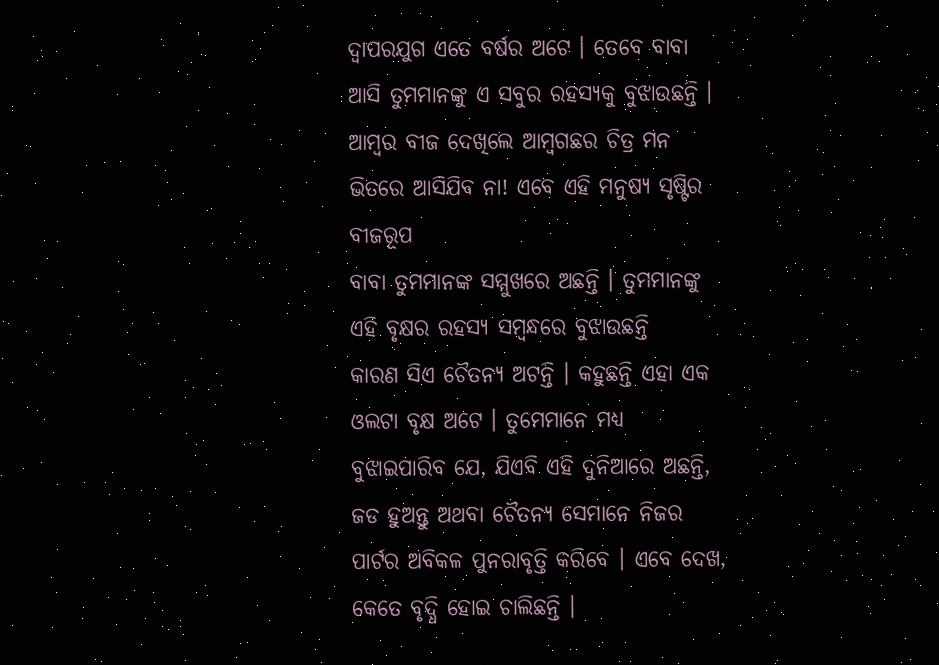ଦ୍ୱାପରଯୁଗ ଏତେ ବର୍ଷର ଅଟେ । ତେବେ ବାବା ଆସି ତୁମମାନଙ୍କୁ ଏ ସବୁର ରହସ୍ୟକୁ ବୁଝାଉଛନ୍ତି ।
ଆମ୍ବର ବୀଜ ଦେଖିଲେ ଆମ୍ବଗଛର ଚିତ୍ର ମନ ଭିତରେ ଆସିଯିବ ନା! ଏବେ ଏହି ମନୁଷ୍ୟ ସୃଷ୍ଟିର ବୀଜରୂପ
ବାବା ତୁମମାନଙ୍କ ସମ୍ମୁଖରେ ଅଛନ୍ତି । ତୁମମାନଙ୍କୁ ଏହି ବୃକ୍ଷର ରହସ୍ୟ ସମ୍ବନ୍ଧରେ ବୁଝାଉଛନ୍ତି
କାରଣ ସିଏ ଚୈତନ୍ୟ ଅଟନ୍ତି । କହୁଛନ୍ତି ଏହା ଏକ ଓଲଟା ବୃକ୍ଷ ଅଟେ । ତୁମେମାନେ ମଧ୍ୟ
ବୁଝାଇପାରିବ ଯେ, ଯିଏବି ଏହି ଦୁନିଆରେ ଅଛନ୍ତି, ଜଡ ହୁଅନ୍ତୁ ଅଥବା ଚୈତନ୍ୟ ସେମାନେ ନିଜର
ପାର୍ଟର ଅବିକଳ ପୁନରାବୃତ୍ତି କରିବେ । ଏବେ ଦେଖ, କେତେ ବୃଦ୍ଧି ହୋଇ ଚାଲିଛନ୍ତି ।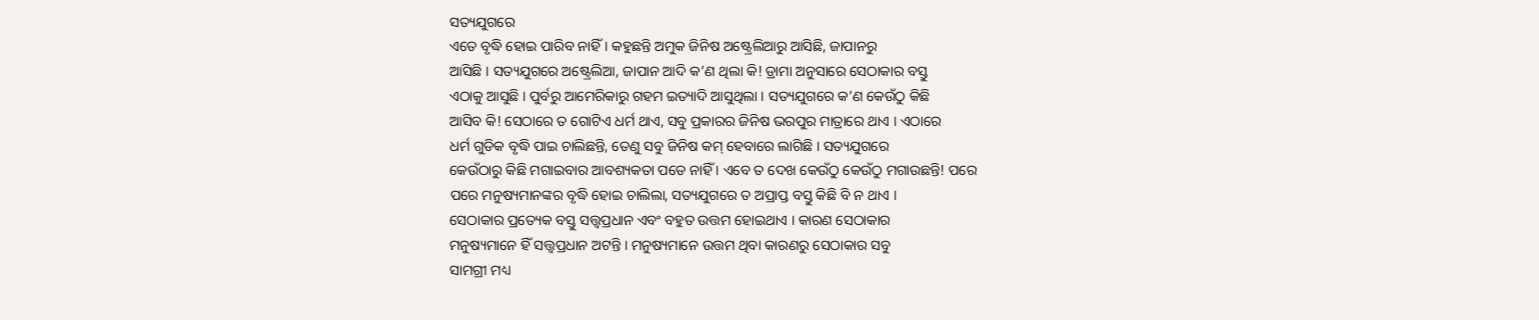ସତ୍ୟଯୁଗରେ
ଏତେ ବୃଦ୍ଧି ହୋଇ ପାରିବ ନାହିଁ । କହୁଛନ୍ତି ଅମୁକ ଜିନିଷ ଅଷ୍ଟ୍ରେଲିଆରୁ ଆସିଛି, ଜାପାନରୁ
ଆସିଛି । ସତ୍ୟଯୁଗରେ ଅଷ୍ଟ୍ରେଲିଆ, ଜାପାନ ଆଦି କ’ଣ ଥିଲା କି! ଡ୍ରାମା ଅନୁସାରେ ସେଠାକାର ବସ୍ତୁ
ଏଠାକୁ ଆସୁଛି । ପୁର୍ବରୁ ଆମେରିକାରୁ ଗହମ ଇତ୍ୟାଦି ଆସୁଥିଲା । ସତ୍ୟଯୁଗରେ କ’ଣ କେଉଁଠୁ କିଛି
ଆସିବ କି! ସେଠାରେ ତ ଗୋଟିଏ ଧର୍ମ ଥାଏ, ସବୁ ପ୍ରକାରର ଜିନିଷ ଭରପୁର ମାତ୍ରାରେ ଥାଏ । ଏଠାରେ
ଧର୍ମ ଗୁଡିକ ବୃଦ୍ଧି ପାଇ ଚାଲିଛନ୍ତି, ତେଣୁ ସବୁ ଜିନିଷ କମ୍ ହେବାରେ ଲାଗିଛି । ସତ୍ୟଯୁଗରେ
କେଉଁଠାରୁ କିଛି ମଗାଇବାର ଆବଶ୍ୟକତା ପଡେ ନାହିଁ । ଏବେ ତ ଦେଖ କେଉଁଠୁ କେଉଁଠୁ ମଗାଉଛନ୍ତି! ପରେ
ପରେ ମନୁଷ୍ୟମାନଙ୍କର ବୃଦ୍ଧି ହୋଇ ଚାଲିଲା, ସତ୍ୟଯୁଗରେ ତ ଅପ୍ରାପ୍ତ ବସ୍ତୁ କିଛି ବି ନ ଥାଏ ।
ସେଠାକାର ପ୍ରତ୍ୟେକ ବସ୍ତୁ ସତ୍ତ୍ୱପ୍ରଧାନ ଏବଂ ବହୁତ ଉତ୍ତମ ହୋଇଥାଏ । କାରଣ ସେଠାକାର
ମନୁଷ୍ୟମାନେ ହିଁ ସତ୍ତ୍ୱପ୍ରଧାନ ଅଟନ୍ତି । ମନୁଷ୍ୟମାନେ ଉତ୍ତମ ଥିବା କାରଣରୁ ସେଠାକାର ସବୁ
ସାମଗ୍ରୀ ମଧ୍ୟ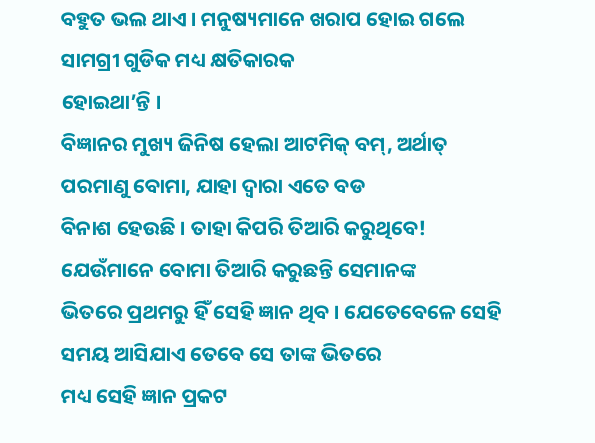ବହୁତ ଭଲ ଥାଏ । ମନୁଷ୍ୟମାନେ ଖରାପ ହୋଇ ଗଲେ ସାମଗ୍ରୀ ଗୁଡିକ ମଧ୍ୟ କ୍ଷତିକାରକ
ହୋଇଥା’ନ୍ତି ।
ବିଜ୍ଞାନର ମୁଖ୍ୟ ଜିନିଷ ହେଲା ଆଟମିକ୍ ବମ୍, ଅର୍ଥାତ୍ ପରମାଣୁ ବୋମା, ଯାହା ଦ୍ୱାରା ଏତେ ବଡ
ବିନାଶ ହେଉଛି । ତାହା କିପରି ତିଆରି କରୁଥିବେ! ଯେଉଁମାନେ ବୋମା ତିଆରି କରୁଛନ୍ତି ସେମାନଙ୍କ
ଭିତରେ ପ୍ରଥମରୁ ହିଁ ସେହି ଜ୍ଞାନ ଥିବ । ଯେତେବେଳେ ସେହି ସମୟ ଆସିଯାଏ ତେବେ ସେ ତାଙ୍କ ଭିତରେ
ମଧ୍ୟ ସେହି ଜ୍ଞାନ ପ୍ରକଟ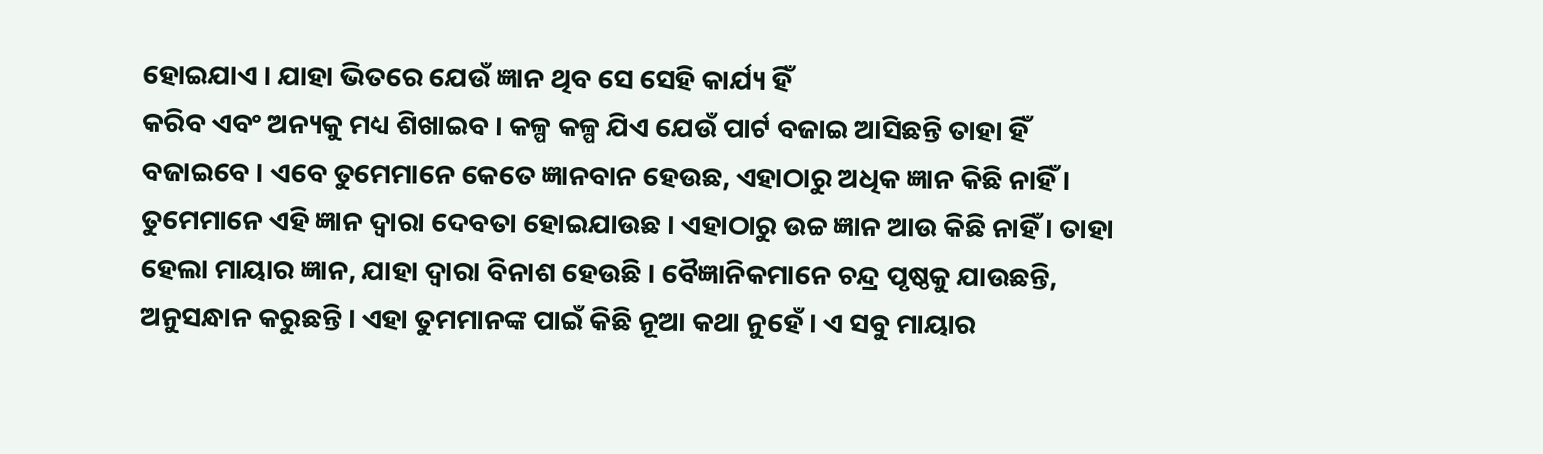ହୋଇଯାଏ । ଯାହା ଭିତରେ ଯେଉଁ ଜ୍ଞାନ ଥିବ ସେ ସେହି କାର୍ଯ୍ୟ ହିଁ
କରିବ ଏବଂ ଅନ୍ୟକୁ ମଧ୍ୟ ଶିଖାଇବ । କଳ୍ପ କଳ୍ପ ଯିଏ ଯେଉଁ ପାର୍ଟ ବଜାଇ ଆସିଛନ୍ତି ତାହା ହିଁ
ବଜାଇବେ । ଏବେ ତୁମେମାନେ କେତେ ଜ୍ଞାନବାନ ହେଉଛ, ଏହାଠାରୁ ଅଧିକ ଜ୍ଞାନ କିଛି ନାହିଁ ।
ତୁମେମାନେ ଏହି ଜ୍ଞାନ ଦ୍ୱାରା ଦେବତା ହୋଇଯାଉଛ । ଏହାଠାରୁ ଉଚ୍ଚ ଜ୍ଞାନ ଆଉ କିଛି ନାହିଁ । ତାହା
ହେଲା ମାୟାର ଜ୍ଞାନ, ଯାହା ଦ୍ୱାରା ବିନାଶ ହେଉଛି । ବୈଜ୍ଞାନିକମାନେ ଚନ୍ଦ୍ର ପୃଷ୍ଠକୁ ଯାଉଛନ୍ତି,
ଅନୁସନ୍ଧାନ କରୁଛନ୍ତି । ଏହା ତୁମମାନଙ୍କ ପାଇଁ କିଛି ନୂଆ କଥା ନୁହେଁ । ଏ ସବୁ ମାୟାର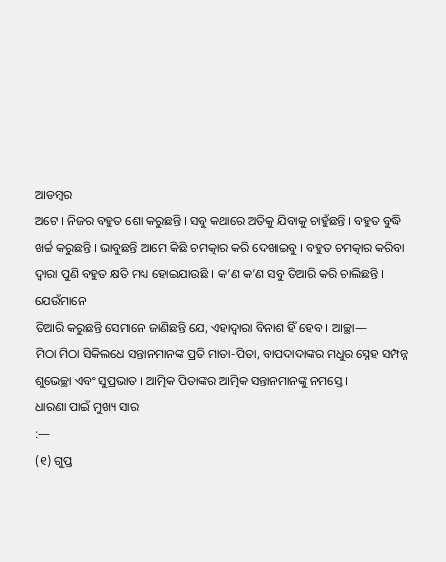ଆଡମ୍ବର
ଅଟେ । ନିଜର ବହୁତ ଶୋ କରୁଛନ୍ତି । ସବୁ କଥାରେ ଅତିକୁ ଯିବାକୁ ଚାହୁଁଛନ୍ତି । ବହୁତ ବୁଦ୍ଧି
ଖର୍ଚ୍ଚ କରୁଛନ୍ତି । ଭାବୁଛନ୍ତି ଆମେ କିଛି ଚମତ୍କାର କରି ଦେଖାଇବୁ । ବହୁତ ଚମତ୍କାର କରିବା
ଦ୍ୱାରା ପୁଣି ବହୁତ କ୍ଷତି ମଧ୍ୟ ହୋଇଯାଉଛି । କ’ଣ କ’ଣ ସବୁ ତିଆରି କରି ଚାଲିଛନ୍ତି । ଯେଉଁମାନେ
ତିଆରି କରୁଛନ୍ତି ସେମାନେ ଜାଣିଛନ୍ତି ଯେ, ଏହାଦ୍ୱାରା ବିନାଶ ହିଁ ହେବ । ଆଚ୍ଛା—
ମିଠା ମିଠା ସିକିଲଧେ ସନ୍ତାନମାନଙ୍କ ପ୍ରତି ମାତା-ପିତା, ବାପଦାଦାଙ୍କର ମଧୁର ସ୍ନେହ ସମ୍ପନ୍ନ
ଶୁଭେଚ୍ଛା ଏବଂ ସୁପ୍ରଭାତ । ଆତ୍ମିକ ପିତାଙ୍କର ଆତ୍ମିକ ସନ୍ତାନମାନଙ୍କୁ ନମସ୍ତେ ।
ଧାରଣା ପାଇଁ ମୁଖ୍ୟ ସାର
:—
(୧) ଗୁପ୍ତ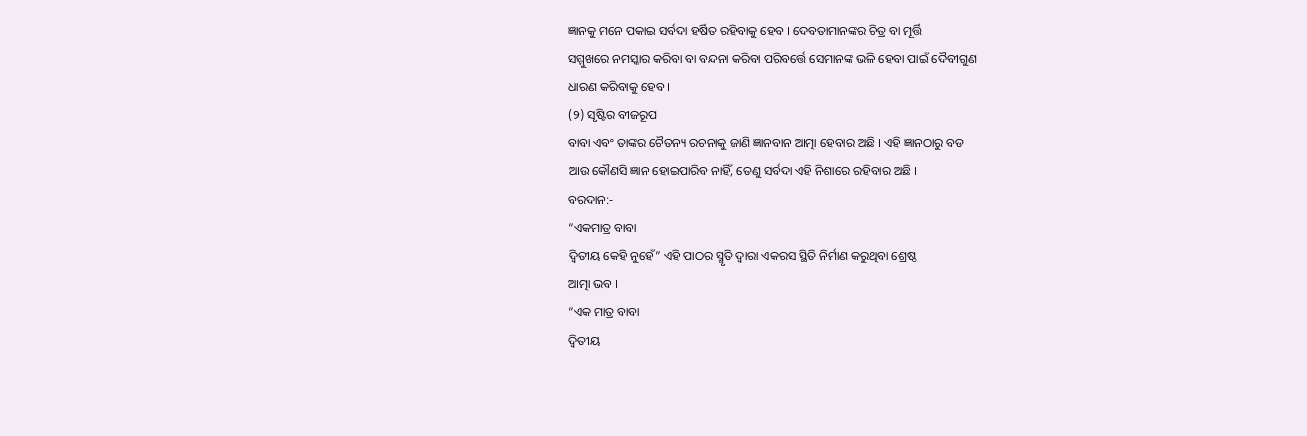ଜ୍ଞାନକୁ ମନେ ପକାଇ ସର୍ବଦା ହର୍ଷିତ ରହିବାକୁ ହେବ । ଦେବତାମାନଙ୍କର ଚିତ୍ର ବା ମୂର୍ତ୍ତି
ସମ୍ମୁଖରେ ନମସ୍କାର କରିବା ବା ବନ୍ଦନା କରିବା ପରିବର୍ତ୍ତେ ସେମାନଙ୍କ ଭଳି ହେବା ପାଇଁ ଦୈବୀଗୁଣ
ଧାରଣ କରିବାକୁ ହେବ ।
(୨) ସୃଷ୍ଟିର ବୀଜରୂପ
ବାବା ଏବଂ ତାଙ୍କର ଚୈତନ୍ୟ ରଚନାକୁ ଜାଣି ଜ୍ଞାନବାନ ଆତ୍ମା ହେବାର ଅଛି । ଏହି ଜ୍ଞାନଠାରୁ ବଡ
ଆଉ କୌଣସି ଜ୍ଞାନ ହୋଇପାରିବ ନାହିଁ, ତେଣୁ ସର୍ବଦା ଏହି ନିଶାରେ ରହିବାର ଅଛି ।
ବରଦାନ:-
“ଏକମାତ୍ର ବାବା
ଦ୍ୱିତୀୟ କେହି ନୁହେଁ” ଏହି ପାଠର ସ୍ମୃତି ଦ୍ୱାରା ଏକରସ ସ୍ଥିତି ନିର୍ମାଣ କରୁଥିବା ଶ୍ରେଷ୍ଠ
ଆତ୍ମା ଭବ ।
“ଏକ ମାତ୍ର ବାବା
ଦ୍ୱିତୀୟ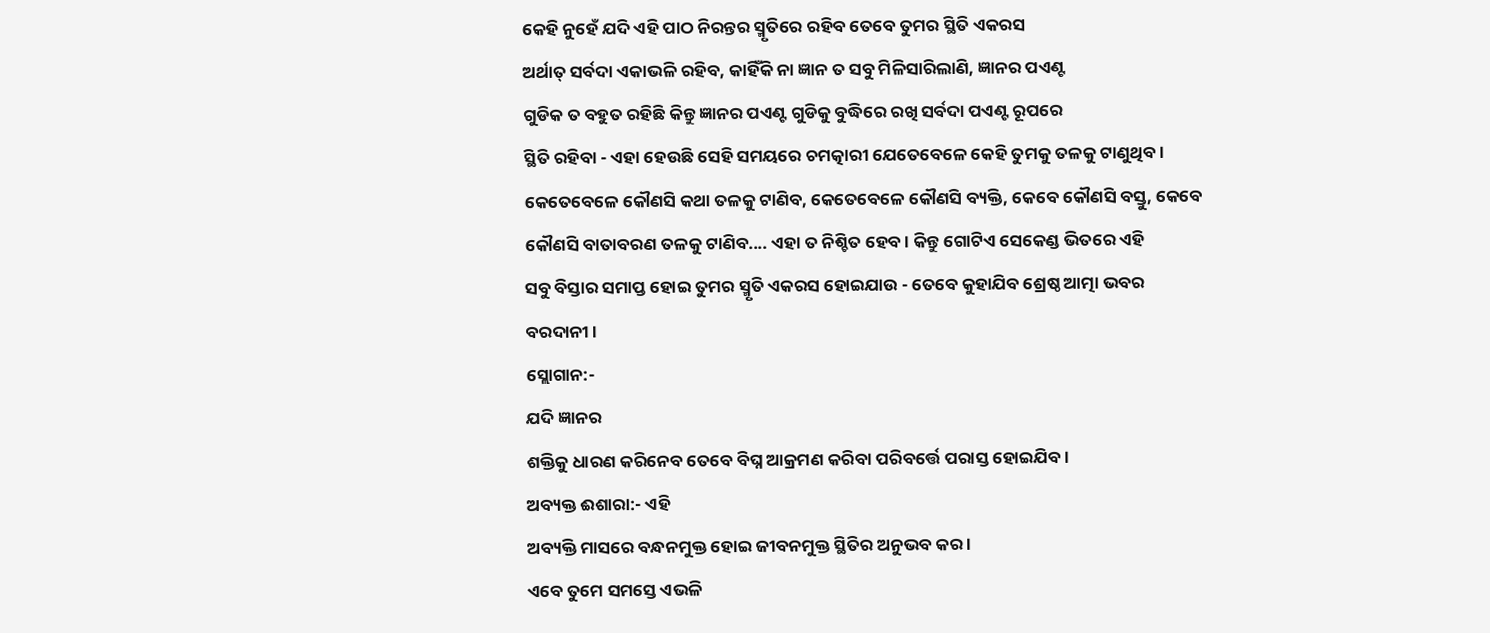କେହି ନୁହେଁ ଯଦି ଏହି ପାଠ ନିରନ୍ତର ସ୍ମୃତିରେ ରହିବ ତେବେ ତୁମର ସ୍ଥିତି ଏକରସ
ଅର୍ଥାତ୍ ସର୍ବଦା ଏକାଭଳି ରହିବ, କାହିଁକି ନା ଜ୍ଞାନ ତ ସବୁ ମିଳିସାରିଲାଣି, ଜ୍ଞାନର ପଏଣ୍ଟ
ଗୁଡିକ ତ ବହୁତ ରହିଛି କିନ୍ତୁ ଜ୍ଞାନର ପଏଣ୍ଟ ଗୁଡିକୁ ବୁଦ୍ଧିରେ ରଖି ସର୍ବଦା ପଏଣ୍ଟ ରୂପରେ
ସ୍ଥିତି ରହିବା - ଏହା ହେଉଛି ସେହି ସମୟରେ ଚମତ୍କାରୀ ଯେତେବେଳେ କେହି ତୁମକୁ ତଳକୁ ଟାଣୁଥିବ ।
କେତେବେଳେ କୌଣସି କଥା ତଳକୁ ଟାଣିବ, କେତେବେଳେ କୌଣସି ବ୍ୟକ୍ତି, କେବେ କୌଣସି ବସ୍ତୁ, କେବେ
କୌଣସି ବାତାବରଣ ତଳକୁ ଟାଣିବ.... ଏହା ତ ନିଶ୍ଚିତ ହେବ । କିନ୍ତୁ ଗୋଟିଏ ସେକେଣ୍ଡ ଭିତରେ ଏହି
ସବୁ ବିସ୍ତାର ସମାପ୍ତ ହୋଇ ତୁମର ସ୍ମୃତି ଏକରସ ହୋଇଯାଉ - ତେବେ କୁହାଯିବ ଶ୍ରେଷ୍ଠ ଆତ୍ମା ଭବର
ବରଦାନୀ ।
ସ୍ଲୋଗାନ:-
ଯଦି ଜ୍ଞାନର
ଶକ୍ତିକୁ ଧାରଣ କରିନେବ ତେବେ ବିଘ୍ନ ଆକ୍ରମଣ କରିବା ପରିବର୍ତ୍ତେ ପରାସ୍ତ ହୋଇଯିବ ।
ଅବ୍ୟକ୍ତ ଈଶାରା:- ଏହି
ଅବ୍ୟକ୍ତି ମାସରେ ବନ୍ଧନମୁକ୍ତ ହୋଇ ଜୀବନମୁକ୍ତ ସ୍ଥିତିର ଅନୁଭବ କର ।
ଏବେ ତୁମେ ସମସ୍ତେ ଏଭଳି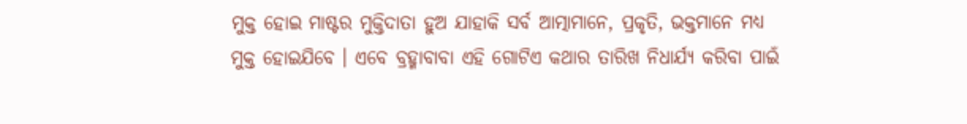ମୁକ୍ତ ହୋଇ ମାଷ୍ଟର ମୁକ୍ତିଦାତା ହୁଅ ଯାହାକି ସର୍ବ ଆତ୍ମାମାନେ, ପ୍ରକୃତି, ଭକ୍ତମାନେ ମଧ୍ୟ
ମୁକ୍ତ ହୋଇଯିବେ । ଏବେ ବ୍ରହ୍ମାବାବା ଏହି ଗୋଟିଏ କଥାର ତାରିଖ ନିଧାର୍ଯ୍ୟ କରିବା ପାଇଁ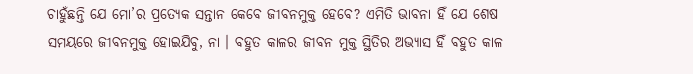ଚାହୁଁଛନ୍ତି ଯେ ମୋ’ର ପ୍ରତ୍ୟେକ ସନ୍ତାନ କେବେ ଜୀବନମୁକ୍ତ ହେବେ? ଏମିତି ଭାବନା ହିଁ ଯେ ଶେଷ
ସମୟରେ ଜୀବନମୁକ୍ତ ହୋଇଯିବୁ, ନା । ବହୁତ କାଳର ଜୀବନ ମୁକ୍ତ ସ୍ଥିତିର ଅଭ୍ୟାସ ହିଁ ବହୁତ କାଳ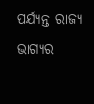ପର୍ଯ୍ୟନ୍ତ ରାଜ୍ୟ ଭାଗ୍ୟର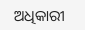ଅଧିକାରୀ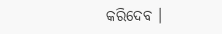କରିଦେବ ।